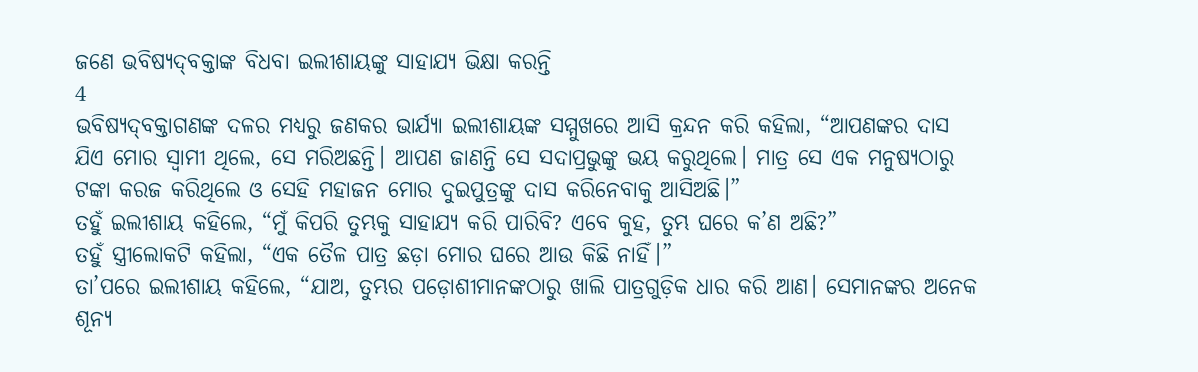ଜଣେ ଭବିଷ୍ୟ‌ଦ୍‌ବକ୍ତାଙ୍କ ବିଧବା ଇଲୀଶାୟଙ୍କୁ ସାହାଯ୍ୟ ଭିକ୍ଷା କରନ୍ତି
4
ଭବିଷ୍ୟ‌ଦ୍‌ବକ୍ତାଗଣଙ୍କ ଦଳର ମଧ୍ୟରୁ ଜଣକର ଭାର୍ଯ୍ୟା ଇଲୀଶାୟଙ୍କ ସମ୍ମୁଖରେ ଆସି କ୍ରନ୍ଦନ କରି କହିଲା, “ଆପଣଙ୍କର ଦାସ ଯିଏ ମୋର ସ୍ୱାମୀ ଥିଲେ, ସେ ମରିଅଛନ୍ତି। ଆପଣ ଜାଣନ୍ତି ସେ ସଦାପ୍ରଭୁଙ୍କୁ ଭୟ କରୁଥିଲେ। ମାତ୍ର ସେ ଏକ ମନୁଷ୍ୟଠାରୁ ଟଙ୍କା କରଜ କରିଥିଲେ ଓ ସେହି ମହାଜନ ମୋର ଦୁଇପୁତ୍ରଙ୍କୁ ଦାସ କରିନେବାକୁ ଆସିଅଛି।”
ତହୁଁ ଇଲୀଶାୟ କହିଲେ, “ମୁଁ କିପରି ତୁମ୍ଭକୁ ସାହାଯ୍ୟ କରି ପାରିବି? ଏବେ କୁହ, ତୁମ୍ଭ ଘରେ କ’ଣ ଅଛି?”
ତହୁଁ ସ୍ତ୍ରୀଲୋକଟି କହିଲା, “ଏକ ତୈଳ ପାତ୍ର ଛଡ଼ା ମୋର ଘରେ ଆଉ କିଛି ନାହିଁ।”
ତା’ପରେ ଇଲୀଶାୟ କହିଲେ, “ଯାଅ, ତୁମ୍ଭର ପଡ଼ୋଶୀମାନଙ୍କଠାରୁ ଖାଲି ପାତ୍ରଗୁଡ଼ିକ ଧାର କରି ଆଣ। ସେମାନଙ୍କର ଅନେକ ଶୂନ୍ୟ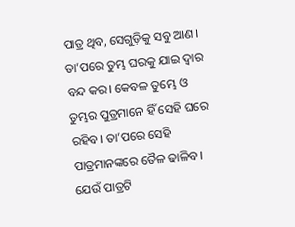ପାତ୍ର ଥିବ, ସେଗୁଡ଼ିକୁ ସବୁ ଆଣ। ତା’ପରେ ତୁମ୍ଭ ଘରକୁ ଯାଇ ଦ୍ୱାର ବନ୍ଦ କର। କେବଳ ତୁମ୍ଭେ ଓ ତୁମ୍ଭର ପୁତ୍ରମାନେ ହିଁ ସେହି ଘରେ ରହିବ। ତା’ପରେ ସେହି ପାତ୍ରମାନଙ୍କରେ ତୈଳ ଢାଳିବ। ଯେଉଁ ପାତ୍ରଟି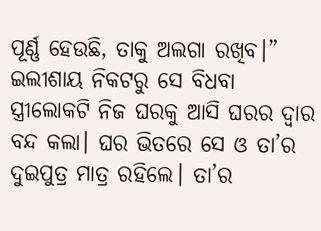ପୂର୍ଣ୍ଣ ହେଉଛି, ତାକୁ ଅଲଗା ରଖିବ।”
ଇଲୀଶାୟ ନିକଟରୁ ସେ ବିଧବା ସ୍ତ୍ରୀଲୋକଟି ନିଜ ଘରକୁ ଆସି ଘରର ଦ୍ୱାର ବନ୍ଦ କଲା। ଘର ଭିତରେ ସେ ଓ ତା’ର ଦୁଇପୁତ୍ର ମାତ୍ର ରହିଲେ। ତା’ର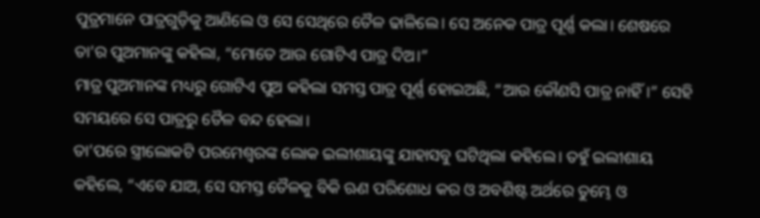ପୁତ୍ରମାନେ ପାତ୍ରଗୁଡ଼ିକୁ ଆଣିଲେ ଓ ସେ ସେଥିରେ ତୈଳ ଢାଳିଲେ। ସେ ଅନେକ ପାତ୍ର ପୂର୍ଣ୍ଣ କଲା। ଶେଷରେ ତା’ର ପୁଅମାନଙ୍କୁ କହିଲା, “ମୋତେ ଆଉ ଗୋଟିଏ ପାତ୍ର ଦିଅ।”
ମାତ୍ର ପୁଅମାନଙ୍କ ମଧ୍ୟରୁ ଗୋଟିଏ ପୁଅ କହିଲା ସମସ୍ତ ପାତ୍ର ପୂର୍ଣ୍ଣ ହୋଇଅଛି, “ଆଉ କୌଣସି ପାତ୍ର ନାହିଁ।” ସେହି ସମୟରେ ସେ ପାତ୍ରରୁ ତୈଳ ବନ୍ଦ ହେଲା।
ତା’ପରେ ସ୍ତ୍ରୀଲୋକଟି ପରମେଶ୍ୱରଙ୍କ ଲୋକ ଇଲୀଶାୟଙ୍କୁ ଯାହାସବୁ ଘଟିଥିଲା କହିଲେ। ତହୁଁ ଇଲୀଶାୟ କହିଲେ, “ଏବେ ଯାଅ, ସେ ସମସ୍ତ ତୈଳକୁ ବିକି ଋଣ ପରିଶୋଧ କର ଓ ଅବଶିଷ୍ଟ ଅର୍ଥରେ ତୁମ୍ଭେ ଓ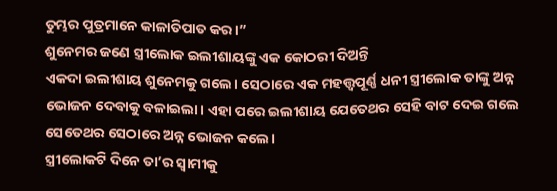ତୁମ୍ଭର ପୁତ୍ରମାନେ କାଳାତିପାତ କର।”
ଶୁନେମର ଜଣେ ସ୍ତ୍ରୀଲୋକ ଇଲୀଶାୟଙ୍କୁ ଏକ କୋଠରୀ ଦିଅନ୍ତି
ଏକଦା ଇଲୀଶାୟ ଶୁନେମକୁ ଗଲେ। ସେଠାରେ ଏକ ମହତ୍ତ୍ୱପୂର୍ଣ୍ଣ ଧନୀ ସ୍ତ୍ରୀଲୋକ ତାଙ୍କୁ ଅନ୍ନ ଭୋଜନ ଦେବାକୁ ବଳାଇଲା। ଏହା ପରେ ଇଲୀଶାୟ ଯେତେଥର ସେହି ବାଟ ଦେଇ ଗଲେ ସେତେଥର ସେଠାରେ ଅନ୍ନ ଭୋଜନ କଲେ।
ସ୍ତ୍ରୀଲୋକଟି ଦିନେ ତା’ର ସ୍ୱାମୀକୁ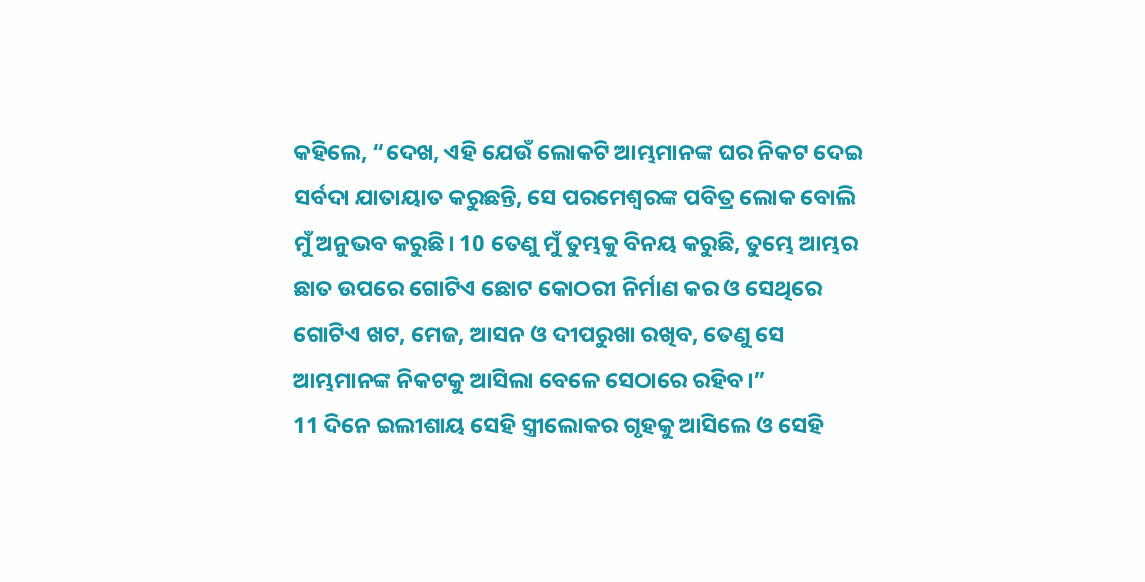କହିଲେ, “ଦେଖ, ଏହି ଯେଉଁ ଲୋକଟି ଆମ୍ଭମାନଙ୍କ ଘର ନିକଟ ଦେଇ ସର୍ବଦା ଯାତାୟାତ କରୁଛନ୍ତି, ସେ ପରମେଶ୍ୱରଙ୍କ ପବିତ୍ର ଲୋକ ବୋଲି ମୁଁ ଅନୁଭବ କରୁଛି। 10 ତେଣୁ ମୁଁ ତୁମ୍ଭକୁ ବିନୟ କରୁଛି, ତୁମ୍ଭେ ଆମ୍ଭର ଛାତ ଉପରେ ଗୋଟିଏ ଛୋଟ କୋଠରୀ ନିର୍ମାଣ କର ଓ ସେଥିରେ ଗୋଟିଏ ଖଟ, ମେଜ, ଆସନ ଓ ଦୀପରୁଖା ରଖିବ, ତେଣୁ ସେ ଆମ୍ଭମାନଙ୍କ ନିକଟକୁ ଆସିଲା ବେଳେ ସେଠାରେ ରହିବ।”
11 ଦିନେ ଇଲୀଶାୟ ସେହି ସ୍ତ୍ରୀଲୋକର ଗୃହକୁ ଆସିଲେ ଓ ସେହି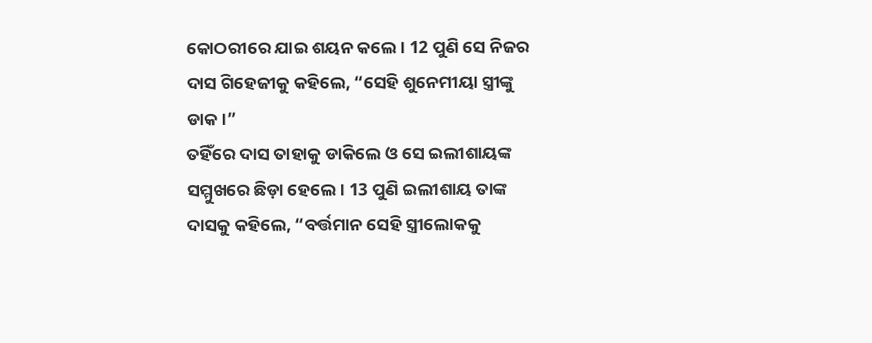କୋଠରୀରେ ଯାଇ ଶୟନ କଲେ। 12 ପୁଣି ସେ ନିଜର ଦାସ ଗିହେଜୀକୁ କହିଲେ, “ସେହି ଶୁନେମୀୟା ସ୍ତ୍ରୀଙ୍କୁ ଡାକ।”
ତହିଁରେ ଦାସ ତାହାକୁ ଡାକିଲେ ଓ ସେ ଇଲୀଶାୟଙ୍କ ସମ୍ମୁଖରେ ଛିଡ଼ା ହେଲେ। 13 ପୁଣି ଇଲୀଶାୟ ତାଙ୍କ ଦାସକୁ କହିଲେ, “ବର୍ତ୍ତମାନ ସେହି ସ୍ତ୍ରୀଲୋକକୁ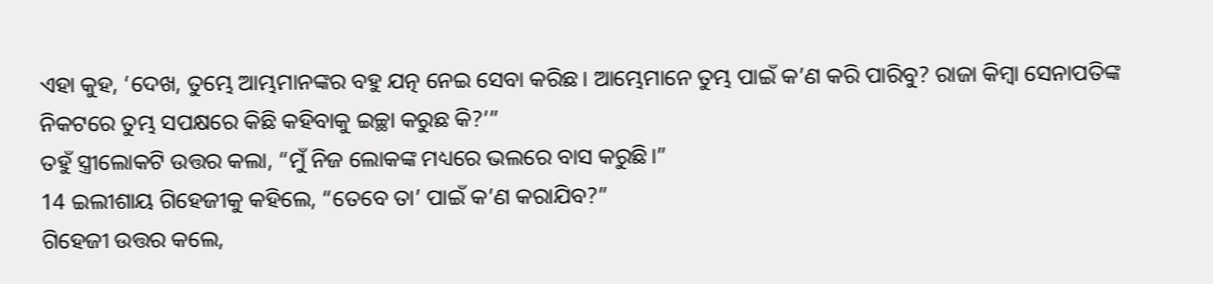ଏହା କୁହ, ‘ଦେଖ, ତୁମ୍ଭେ ଆମ୍ଭମାନଙ୍କର ବହୁ ଯତ୍ନ ନେଇ ସେବା କରିଛ। ଆମ୍ଭେମାନେ ତୁମ୍ଭ ପାଇଁ କ’ଣ କରି ପାରିବୁ? ରାଜା କିମ୍ବା ସେନାପତିଙ୍କ ନିକଟରେ ତୁମ୍ଭ ସପକ୍ଷରେ କିଛି କହିବାକୁ ଇଚ୍ଛା କରୁଛ କି?’”
ତହୁଁ ସ୍ତ୍ରୀଲୋକଟି ଉତ୍ତର କଲା, “ମୁଁ ନିଜ ଲୋକଙ୍କ ମଧ୍ୟରେ ଭଲରେ ବାସ କରୁଛି।”
14 ଇଲୀଶାୟ ଗିହେଜୀକୁ କହିଲେ, “ତେବେ ତା’ ପାଇଁ କ’ଣ କରାଯିବ?”
ଗିହେଜୀ ଉତ୍ତର କଲେ,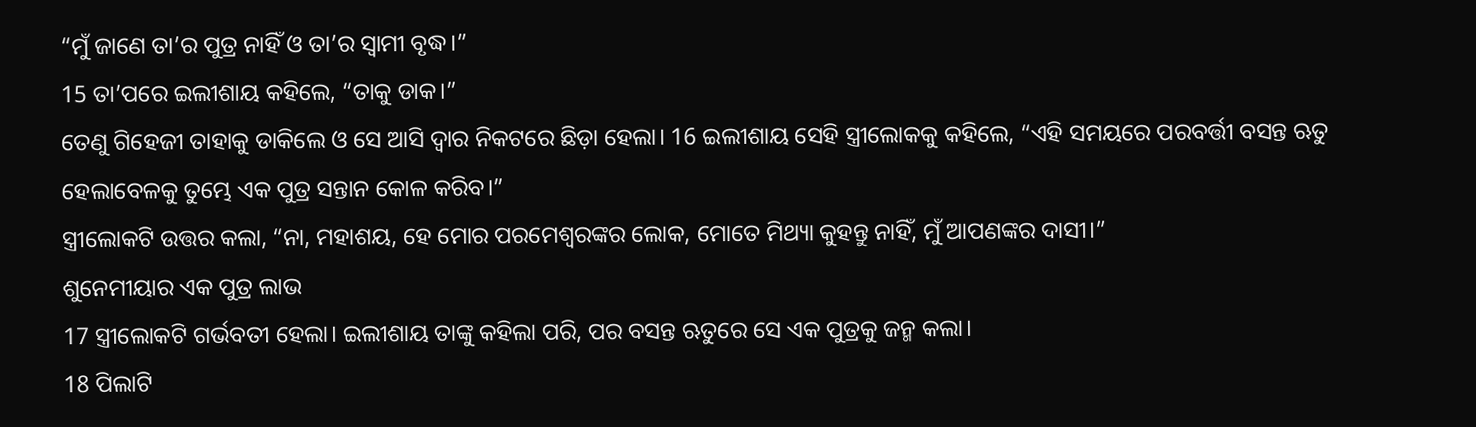“ମୁଁ ଜାଣେ ତା’ର ପୁତ୍ର ନାହିଁ ଓ ତା’ର ସ୍ୱାମୀ ବୃଦ୍ଧ।”
15 ତା’ପରେ ଇଲୀଶାୟ କହିଲେ, “ତାକୁ ଡାକ।”
ତେଣୁ ଗିହେଜୀ ତାହାକୁ ଡାକିଲେ ଓ ସେ ଆସି ଦ୍ୱାର ନିକଟରେ ଛିଡ଼ା ହେଲା। 16 ଇଲୀଶାୟ ସେହି ସ୍ତ୍ରୀଲୋକକୁ କହିଲେ, “ଏହି ସମୟରେ ପରବର୍ତ୍ତୀ ବସନ୍ତ ଋତୁ ହେଲାବେଳକୁ ତୁମ୍ଭେ ଏକ ପୁତ୍ର ସନ୍ତାନ କୋଳ କରିବ।”
ସ୍ତ୍ରୀଲୋକଟି ଉତ୍ତର କଲା, “ନା, ମହାଶୟ, ହେ ମୋର ପରମେଶ୍ୱରଙ୍କର ଲୋକ, ମୋତେ ମିଥ୍ୟା କୁହନ୍ତୁ ନାହିଁ, ମୁଁ ଆପଣଙ୍କର ଦାସୀ।”
ଶୁନେମୀୟାର ଏକ ପୁତ୍ର ଲାଭ
17 ସ୍ତ୍ରୀଲୋକଟି ଗର୍ଭବତୀ ହେଲା। ଇଲୀଶାୟ ତାଙ୍କୁ କହିଲା ପରି, ପର ବସନ୍ତ ଋତୁରେ ସେ ଏକ ପୁତ୍ରକୁ ଜନ୍ମ କଲା।
18 ପିଲାଟି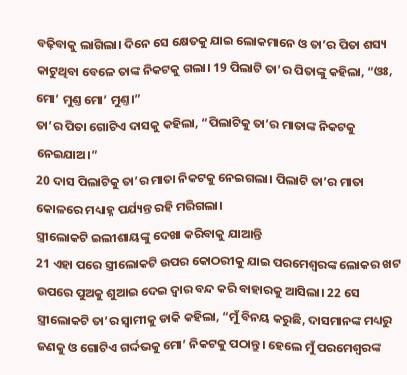ବଢ଼ିବାକୁ ଲାଗିଲା। ଦିନେ ସେ କ୍ଷେତକୁ ଯାଇ ଲୋକମାନେ ଓ ତା’ର ପିତା ଶସ୍ୟ କାଟୁଥିବା ବେଳେ ତାଙ୍କ ନିକଟକୁ ଗଲା। 19 ପିଲାଟି ତା’ର ପିତାଙ୍କୁ କହିଲା, “ଓଃ, ମୋ’ ମୁଣ୍ତ ମୋ’ ମୁଣ୍ତ।”
ତା’ର ପିତା ଗୋଟିଏ ଦାସକୁ କହିଲା, “ପିଲାଟିକୁ ତା’ର ମାତାଙ୍କ ନିକଟକୁ ନେଇଯାଅ।”
20 ଦାସ ପିଲାଟିକୁ ତା’ର ମାତା ନିକଟକୁ ନେଇଗଲା। ପିଲାଟି ତା’ର ମାତା କୋଳରେ ମଧ୍ୟାହ୍ନ ପର୍ଯ୍ୟନ୍ତ ରହି ମରିଗଲା।
ସ୍ତ୍ରୀଲୋକଟି ଇଲୀଶାୟଙ୍କୁ ଦେଖା କରିବାକୁ ଯାଆନ୍ତି
21 ଏହା ପରେ ସ୍ତ୍ରୀଲୋକଟି ଉପର କୋଠରୀକୁ ଯାଇ ପରମେଶ୍ୱରଙ୍କ ଲୋକର ଖଟ ଉପରେ ପୁଅକୁ ଶୁଆଇ ଦେଇ ଦ୍ୱାର ବନ୍ଦ କରି ବାହାରକୁ ଆସିଲା। 22 ସେ ସ୍ତ୍ରୀଲୋକଟି ତା’ର ସ୍ୱାମୀକୁ ଡାକି କହିଲା, “ମୁଁ ବିନୟ କରୁଛି, ଦାସମାନଙ୍କ ମଧ୍ୟରୁ ଜଣକୁ ଓ ଗୋଟିଏ ଗର୍ଦ୍ଦଭକୁ ମୋ’ ନିକଟକୁ ପଠାନ୍ତୁ। ହେଲେ ମୁଁ ପରମେଶ୍ୱରଙ୍କ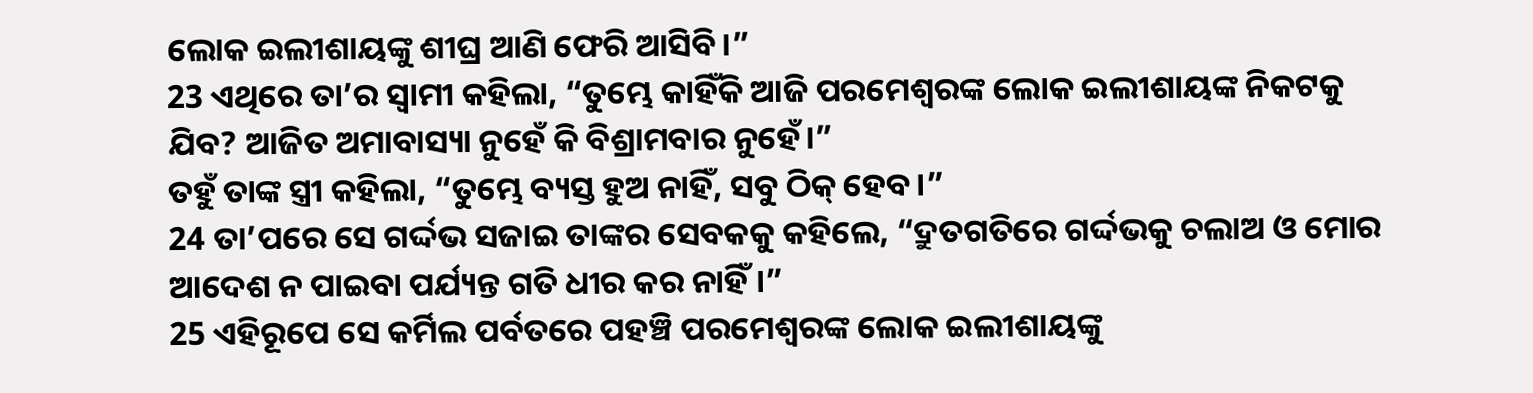ଲୋକ ଇଲୀଶାୟଙ୍କୁ ଶୀଘ୍ର ଆଣି ଫେରି ଆସିବି।”
23 ଏଥିରେ ତା’ର ସ୍ୱାମୀ କହିଲା, “ତୁମ୍ଭେ କାହିଁକି ଆଜି ପରମେଶ୍ୱରଙ୍କ ଲୋକ ଇଲୀଶାୟଙ୍କ ନିକଟକୁ ଯିବ? ଆଜିତ ଅମାବାସ୍ୟା ନୁହେଁ କି ବିଶ୍ରାମବାର ନୁହେଁ।”
ତହୁଁ ତାଙ୍କ ସ୍ତ୍ରୀ କହିଲା, “ତୁମ୍ଭେ ବ୍ୟସ୍ତ ହୁଅ ନାହିଁ, ସବୁ ଠିକ୍ ହେବ।”
24 ତା’ପରେ ସେ ଗର୍ଦ୍ଦଭ ସଜାଇ ତାଙ୍କର ସେବକକୁ କହିଲେ, “ଦ୍ରୁତଗତିରେ ଗର୍ଦ୍ଦଭକୁ ଚଲାଅ ଓ ମୋର ଆଦେଶ ନ ପାଇବା ପର୍ଯ୍ୟନ୍ତ ଗତି ଧୀର କର ନାହିଁ।”
25 ଏହିରୂପେ ସେ କର୍ମିଲ ପର୍ବତରେ ପହଞ୍ଚି ପରମେଶ୍ୱରଙ୍କ ଲୋକ ଇଲୀଶାୟଙ୍କୁ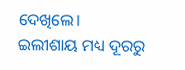ଦେଖିଲେ।
ଇଲୀଶାୟ ମଧ୍ୟ ଦୂରରୁ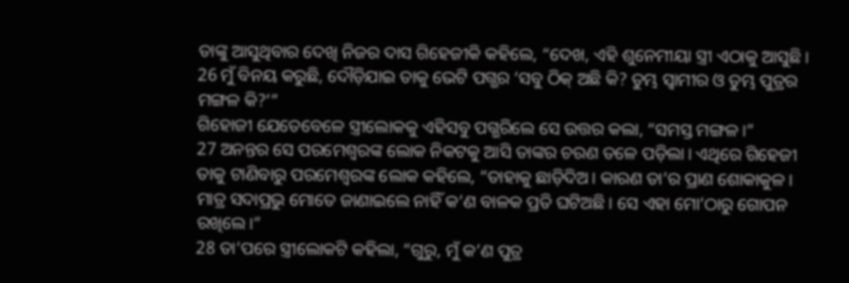ତାଙ୍କୁ ଆସୁଥିବାର ଦେଖି ନିଜର ଦାସ ଗିହେଜୀକି କହିଲେ, “ଦେଖ, ଏହି ଶୁନେମୀୟା ସ୍ତ୍ରୀ ଏଠାକୁ ଆସୁଛି। 26 ମୁଁ ବିନୟ କରୁଛି, ଦୌଡ଼ିଯାଇ ତାକୁ ଭେଟି ପଗ୍ଭର ‘ସବୁ ଠିକ୍ ଅଛି କି? ତୁମ୍ଭ ସ୍ୱାମୀର ଓ ତୁମ୍ଭ ପୁତ୍ରର ମଙ୍ଗଳ କି?’”
ଗିହୋଜୀ ଯେତେବେଳେ ସ୍ତ୍ରୀଲୋକକୁ ଏହିସବୁ ପଗ୍ଭରିଲେ ସେ ଉତ୍ତର କଲା, “ସମସ୍ତ ମଙ୍ଗଳ।”
27 ଅନନ୍ତର ସେ ପରମେଶ୍ୱରଙ୍କ ଲୋକ ନିକଟକୁ ଆସି ତାଙ୍କର ଚରଣ ତଳେ ପଡ଼ିଲା। ଏଥିରେ ଗିହେଜୀ ତାକୁ ଟାଣିବାରୁ ପରମେଶ୍ୱରଙ୍କ ଲୋକ କହିଲେ, “ତାହାକୁ ଛାଡ଼ିଦିଅ। କାରଣ ତା’ର ପ୍ରାଣ ଶୋକାକୁଳ। ମାତ୍ର ସଦାପ୍ରଭୁ ମୋତେ ଜାଣାଇଲେ ନାହିଁ କ’ଣ ବାଳକ ପ୍ରତି ଘଟିଅଛି। ସେ ଏହା ମୋ’ଠାରୁ ଗୋପନ ରଖିଲେ।”
28 ତା’ପରେ ସ୍ତ୍ରୀଲୋକଟି କହିଲା, “ଗୁରୁ, ମୁଁ କ’ଣ ପୁତ୍ର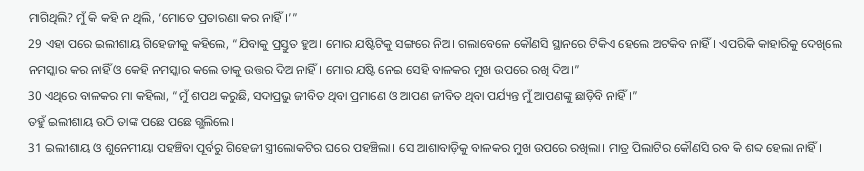ମାଗିଥିଲି? ମୁଁ କି କହି ନ ଥିଲି, ‘ମୋତେ ପ୍ରତାରଣା କର ନାହିଁ।’”
29 ଏହା ପରେ ଇଲୀଶାୟ ଗିହେଜୀକୁ କହିଲେ, “ଯିବାକୁ ପ୍ରସ୍ତୁତ ହୁଅ। ମୋର ଯଷ୍ଟିଟିକୁ ସଙ୍ଗରେ ନିଅ। ଗଲାବେଳେ କୌଣସି ସ୍ଥାନରେ ଟିକିଏ ହେଲେ ଅଟକିବ ନାହିଁ। ଏପରିକି କାହାରିକୁ ଦେଖିଲେ ନମସ୍କାର କର ନାହିଁ ଓ କେହି ନମସ୍କାର କଲେ ତାକୁ ଉତ୍ତର ଦିଅ ନାହିଁ। ମୋର ଯଷ୍ଟି ନେଇ ସେହି ବାଳକର ମୁଖ ଉପରେ ରଖି ଦିଅ।”
30 ଏଥିରେ ବାଳକର ମା କହିଲା, “ମୁଁ ଶପଥ କରୁଛି, ସଦାପ୍ରଭୁ ଜୀବିତ ଥିବା ପ୍ରମାଣେ ଓ ଆପଣ ଜୀବିତ ଥିବା ପର୍ଯ୍ୟନ୍ତ ମୁଁ ଆପଣଙ୍କୁ ଛାଡ଼ିବି ନାହିଁ।”
ତହୁଁ ଇଲୀଶାୟ ଉଠି ତାଙ୍କ ପଛେ ପଛେ ଗ୍ଭଲିଲେ।
31 ଇଲୀଶାୟ ଓ ଶୁନେମୀୟା ପହଞ୍ଚିବା ପୂର୍ବରୁ ଗିହେଜୀ ସ୍ତ୍ରୀଲୋକଟିର ଘରେ ପହଞ୍ଚିଲା। ସେ ଆଶାବାଡ଼ିକୁ ବାଳକର ମୁଖ ଉପରେ ରଖିଲା। ମାତ୍ର ପିଲାଟିର କୌଣସି ରବ କି ଶବ୍ଦ ହେଲା ନାହିଁ।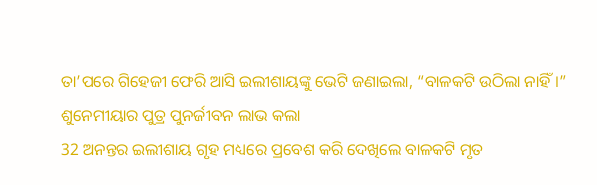ତା’ପରେ ଗିହେଜୀ ଫେରି ଆସି ଇଲୀଶାୟଙ୍କୁ ଭେଟି ଜଣାଇଲା, “ବାଳକଟି ଉଠିଲା ନାହିଁ।”
ଶୁନେମୀୟାର ପୁତ୍ର ପୁନର୍ଜୀବନ ଲାଭ କଲା
32 ଅନନ୍ତର ଇଲୀଶାୟ ଗୃହ ମଧ୍ୟରେ ପ୍ରବେଶ କରି ଦେଖିଲେ ବାଳକଟି ମୃତ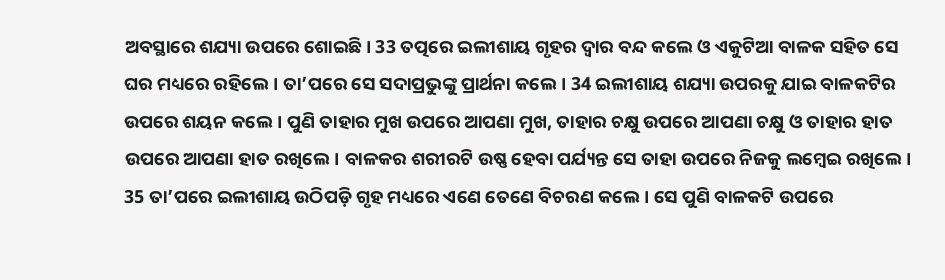ଅବସ୍ଥାରେ ଶଯ୍ୟା ଉପରେ ଶୋଇଛି। 33 ତତ୍ପରେ ଇଲୀଶାୟ ଗୃହର ଦ୍ୱାର ବନ୍ଦ କଲେ ଓ ଏକୁଟିଆ ବାଳକ ସହିତ ସେ ଘର ମଧ୍ୟରେ ରହିଲେ। ତା’ପରେ ସେ ସଦାପ୍ରଭୁଙ୍କୁ ପ୍ରାର୍ଥନା କଲେ। 34 ଇଲୀଶାୟ ଶଯ୍ୟା ଉପରକୁ ଯାଇ ବାଳକଟିର ଉପରେ ଶୟନ କଲେ। ପୁଣି ତାହାର ମୁଖ ଉପରେ ଆପଣା ମୁଖ, ତାହାର ଚକ୍ଷୁ ଉପରେ ଆପଣା ଚକ୍ଷୁ ଓ ତାହାର ହାତ ଉପରେ ଆପଣା ହାତ ରଖିଲେ। ବାଳକର ଶରୀରଟି ଉଷ୍ଣ ହେବା ପର୍ଯ୍ୟନ୍ତ ସେ ତାହା ଉପରେ ନିଜକୁ ଲମ୍ବେଇ ରଖିଲେ।
35 ତା’ପରେ ଇଲୀଶାୟ ଉଠିପଡ଼ି ଗୃହ ମଧ୍ୟରେ ଏଣେ ତେଣେ ବିଚରଣ କଲେ। ସେ ପୁଣି ବାଳକଟି ଉପରେ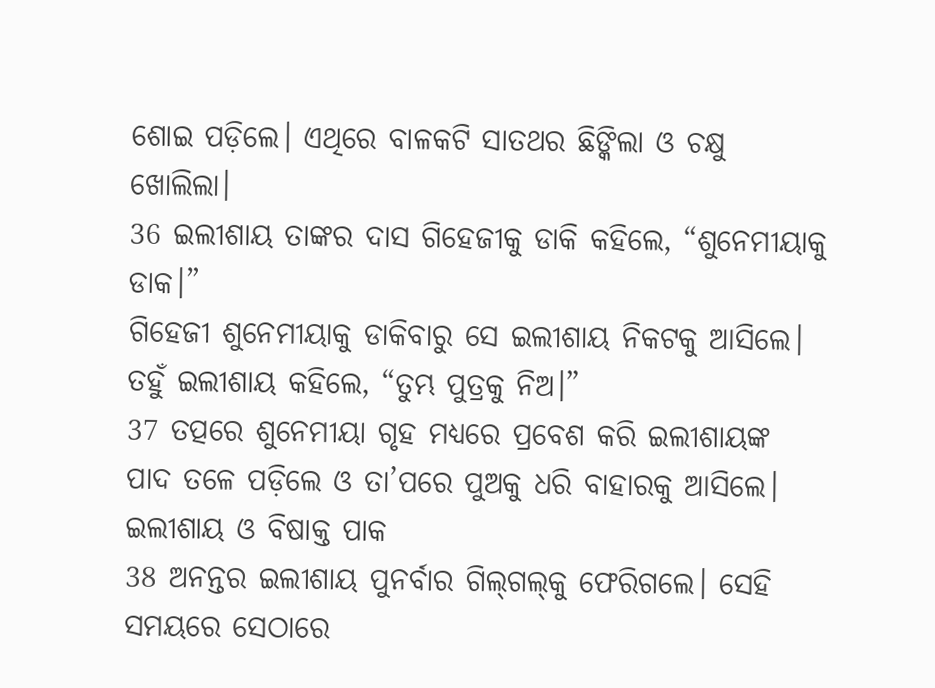ଶୋଇ ପଡ଼ିଲେ। ଏଥିରେ ବାଳକଟି ସାତଥର ଛିଙ୍କିଲା ଓ ଚକ୍ଷୁ ଖୋଲିଲା।
36 ଇଲୀଶାୟ ତାଙ୍କର ଦାସ ଗିହେଜୀକୁ ଡାକି କହିଲେ, “ଶୁନେମୀୟାକୁ ଡାକ।”
ଗିହେଜୀ ଶୁନେମୀୟାକୁ ଡାକିବାରୁ ସେ ଇଲୀଶାୟ ନିକଟକୁ ଆସିଲେ। ତହୁଁ ଇଲୀଶାୟ କହିଲେ, “ତୁମ୍ଭ ପୁତ୍ରକୁ ନିଅ।”
37 ତତ୍ପରେ ଶୁନେମୀୟା ଗୃହ ମଧ୍ୟରେ ପ୍ରବେଶ କରି ଇଲୀଶାୟଙ୍କ ପାଦ ତଳେ ପଡ଼ିଲେ ଓ ତା’ପରେ ପୁଅକୁ ଧରି ବାହାରକୁ ଆସିଲେ।
ଇଲୀଶାୟ ଓ ବିଷାକ୍ତ ପାକ
38 ଅନନ୍ତର ଇଲୀଶାୟ ପୁନର୍ବାର ଗି‌ଲ୍‌‌‌ଗ‌ଲ୍‌‌‌କୁ ଫେରିଗଲେ। ସେହି ସମୟରେ ସେଠାରେ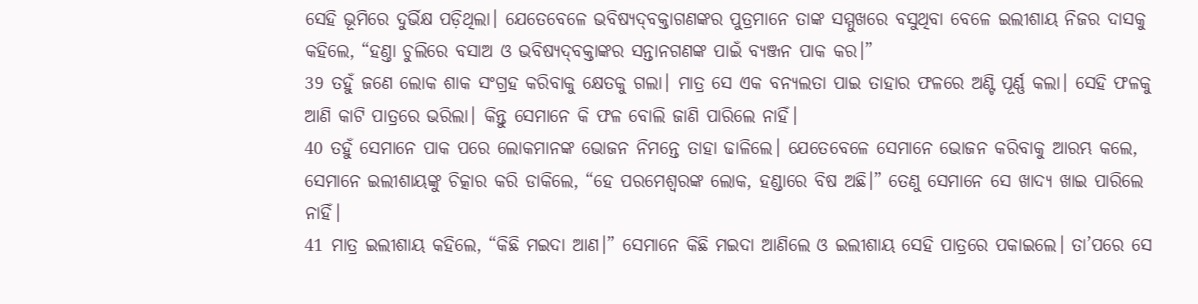ସେହି ଭୂମିରେ ଦୁର୍ଭିକ୍ଷ ପଡ଼ିଥିଲା। ଯେତେବେଳେ ଭବିଷ୍ୟ‌ଦ୍‌ବକ୍ତାଗଣଙ୍କର ପୁତ୍ରମାନେ ତାଙ୍କ ସମ୍ମୁଖରେ ବସୁଥିବା ବେଳେ ଇଲୀଶାୟ ନିଜର ଦାସକୁ କହିଲେ, “ହଣ୍ତା ଚୁଲିରେ ବସାଅ ଓ ଭବିଷ୍ୟ‌ଦ୍‌ବକ୍ତାଙ୍କର ସନ୍ତାନଗଣଙ୍କ ପାଇଁ ବ୍ୟଞ୍ଜନ ପାକ କର।”
39 ତହୁଁ ଜଣେ ଲୋକ ଶାକ ସଂଗ୍ରହ କରିବାକୁ କ୍ଷେତକୁ ଗଲା। ମାତ୍ର ସେ ଏକ ବନ୍ୟଲତା ପାଇ ତାହାର ଫଳରେ ଅଣ୍ଟି ପୂର୍ଣ୍ଣ କଲା। ସେହି ଫଳକୁ ଆଣି କାଟି ପାତ୍ରରେ ଭରିଲା। କିନ୍ତୁ ସେମାନେ କି ଫଳ ବୋଲି ଜାଣି ପାରିଲେ ନାହିଁ।
40 ତହୁଁ ସେମାନେ ପାକ ପରେ ଲୋକମାନଙ୍କ ଭୋଜନ ନିମନ୍ତେ ତାହା ଢାଳିଲେ। ଯେତେବେଳେ ସେମାନେ ଭୋଜନ କରିବାକୁ ଆରମ୍ଭ କଲେ, ସେମାନେ ଇଲୀଶାୟଙ୍କୁ ଚିତ୍କାର କରି ଡାକିଲେ, “ହେ ପରମେଶ୍ୱରଙ୍କ ଲୋକ, ହଣ୍ଡାରେ ବିଷ ଅଛି।” ତେଣୁ ସେମାନେ ସେ ଖାଦ୍ୟ ଖାଇ ପାରିଲେ ନାହିଁ।
41 ମାତ୍ର ଇଲୀଶାୟ କହିଲେ, “କିଛି ମଇଦା ଆଣ।” ସେମାନେ କିଛି ମଇଦା ଆଣିଲେ ଓ ଇଲୀଶାୟ ସେହି ପାତ୍ରରେ ପକାଇଲେ। ତା’ପରେ ସେ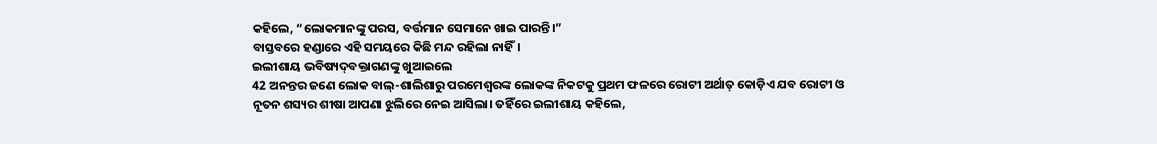କହିଲେ, “ଲୋକମାନଙ୍କୁ ପରସ, ବର୍ତ୍ତମାନ ସେମାନେ ଖାଇ ପାରନ୍ତି।”
ବାସ୍ତବରେ ହଣ୍ଡାରେ ଏହି ସମୟରେ କିଛି ମନ୍ଦ ରହିଲା ନାହିଁ।
ଇଲୀଶାୟ ଭବିଷ୍ୟ‌ଦ୍‌ବକ୍ତାଗଣଙ୍କୁ ଖୁଆଇଲେ
42 ଅନନ୍ତର ଜଣେ ଲୋକ ବାଲ୍-ଶାଲିଶାରୁ ପରମେଶ୍ୱରଙ୍କ ଲୋକଙ୍କ ନିକଟକୁ ପ୍ରଥମ ଫଳରେ ରୋଟୀ ଅର୍ଥାତ୍ କୋଡ଼ିଏ ଯବ ରୋଟୀ ଓ ନୂତନ ଶସ୍ୟର ଶୀଷା ଆପଣା ଝୁଲିରେ ନେଇ ଆସିଲା। ତହିଁରେ ଇଲୀଶାୟ କହିଲେ,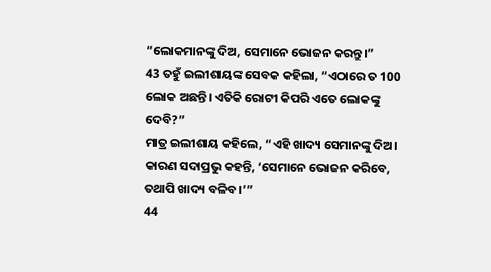“ଲୋକମାନଙ୍କୁ ଦିଅ, ସେମାନେ ଭୋଜନ କରନ୍ତୁ।”
43 ତହୁଁ ଇଲୀଶାୟଙ୍କ ସେବକ କହିଲା, “ଏଠାରେ ତ 100 ଲୋକ ଅଛନ୍ତି। ଏତିକି ରୋଟୀ କିପରି ଏତେ ଲୋକଙ୍କୁ ଦେବି?”
ମାତ୍ର ଇଲୀଶାୟ କହିଲେ, “ଏହି ଖାଦ୍ୟ ସେମାନଙ୍କୁ ଦିଅ। କାରଣ ସଦାପ୍ରଭୁ କହନ୍ତି, ‘ସେମାନେ ଭୋଜନ କରିବେ, ତଥାପି ଖାଦ୍ୟ ବଳିବ।’”
44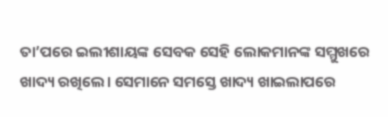ତା’ପରେ ଇଲୀଶାୟଙ୍କ ସେବକ ସେହି ଲୋକମାନଙ୍କ ସମ୍ମୁଖରେ ଖାଦ୍ୟ ରଖିଲେ। ସେମାନେ ସମସ୍ତେ ଖାଦ୍ୟ ଖାଇଲାପରେ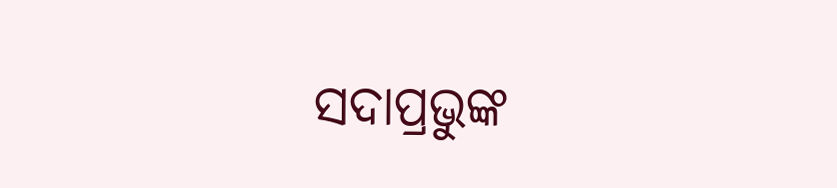ସଦାପ୍ରଭୁଙ୍କ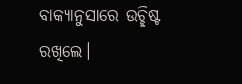ବାକ୍ୟାନୁସାରେ ଉଚ୍ଛିଷ୍ଟ ରଖିଲେ।